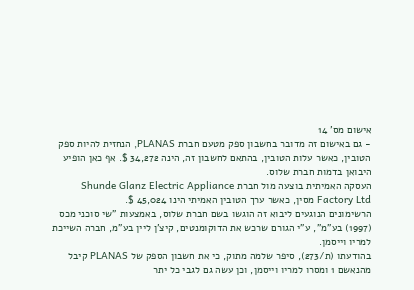אישום מס' 14
- גם באישום זה מדובר בחשבון ספק מטעם חברת PLANAS, הנחזית להיות ספק הטובין, כאשר עלות הטובין, בהתאם לחשבון זה, הינה 34,272 $. אף כאן הופיע היבואן בדמות חברת שלוס.
העסקה האמיתית בוצעה מול חברת Shunde Glanz Electric Appliance Factory Ltd מסין, כאשר ערך הטובין האמיתי הינו 45,024 $.
הרשימונים הנוגעים ליבוא זה הוגשו בשם חברת שלוס, באמצעות "שי סוכני מכס (1997) בע"מ", ע"י הגורם שרכש את הדוקומנטים, קיצ'ן ליין בע"מ, חברה השייכת למריו וייסמן.
בהודעתו (ת/273), סיפר שלמה מתוק, כי את חשבון הספק של PLANAS קיבל מהנאשם 1 ומסרו למריו וייסמן, וכן עשה גם לגבי כל יתר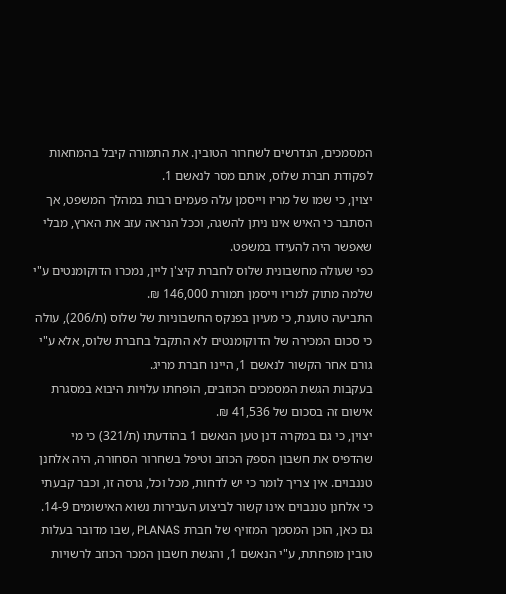המסמכים, הנדרשים לשחרור הטובין. את התמורה קיבל בהמחאות לפקודת חברת שלוס, אותם מסר לנאשם 1.
יצוין, כי שמו של מריו וייסמן עלה פעמים רבות במהלך המשפט, אך הסתבר כי האיש אינו ניתן להשגה, וככל הנראה עזב את הארץ, מבלי שאפשר היה להעידו במשפט.
כפי שעולה מחשבונית שלוס לחברת קיצ'ן ליין, נמכרו הדוקומנטים ע"י שלמה מתוק למריו וייסמן תמורת 146,000 ₪.
התביעה טוענת, כי מעיון בפנקס החשבוניות של שלוס (ת/206), עולה כי סכום המכירה של הדוקומנטים לא התקבל בחברת שלוס, אלא ע"י גורם אחר הקשור לנאשם 1, היינו חברת מריג.
בעקבות הגשת המסמכים הכוזבים, הופחתו עלויות היבוא במסגרת אישום זה בסכום של 41,536 ₪.
יצוין, כי גם במקרה דנן טען הנאשם 1 בהודעתו (ת/321) כי מי שהדפיס את חשבון הספק הכוזב וטיפל בשחרור הסחורה, היה אלחנן טננבוים. אין צריך לומר כי יש לדחות, מכל וכל, גרסה זו, וכבר קבעתי כי אלחנן טננבוים אינו קשור לביצוע העבירות נשוא האישומים 14-9. גם כאן, הוכן המסמך המזויף של חברת PLANAS , שבו מדובר בעלות טובין מופחתת, ע"י הנאשם 1, והגשת חשבון המכר הכוזב לרשויות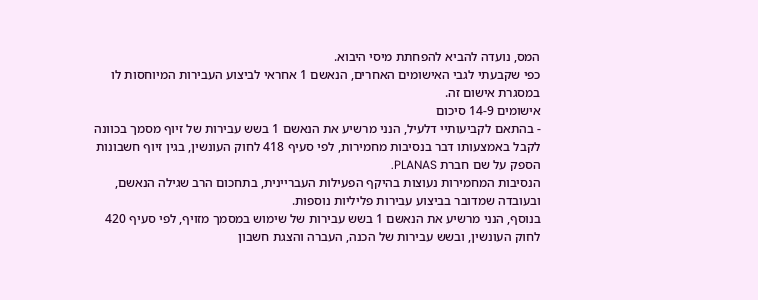המס, נועדה להביא להפחתת מיסי היבוא.
כפי שקבעתי לגבי האישומים האחרים, הנאשם 1 אחראי לביצוע העבירות המיוחסות לו במסגרת אישום זה.
אישומים 14-9 סיכום
- בהתאם לקביעותיי דלעיל, הנני מרשיע את הנאשם 1 בשש עבירות של זיוף מסמך בכוונה לקבל באמצעותו דבר בנסיבות מחמירות, לפי סעיף 418 לחוק העונשין, בגין זיוף חשבונות הספק על שם חברת PLANAS.
הנסיבות המחמירות נעוצות בהיקף הפעילות העבריינית, בתחכום הרב שגילה הנאשם, ובעובדה שמדובר בביצוע עבירות פליליות נוספות.
בנוסף, הנני מרשיע את הנאשם 1 בשש עבירות של שימוש במסמך מזויף, לפי סעיף 420 לחוק העונשין, ובשש עבירות של הכנה, העברה והצגת חשבון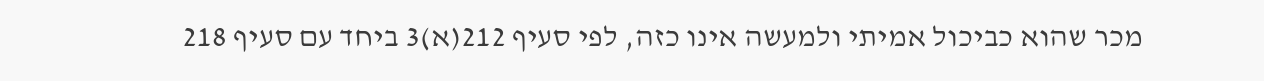מכר שהוא כביכול אמיתי ולמעשה אינו כזה, לפי סעיף 212(א)3 ביחד עם סעיף 218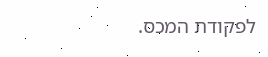לפקודת המכס.